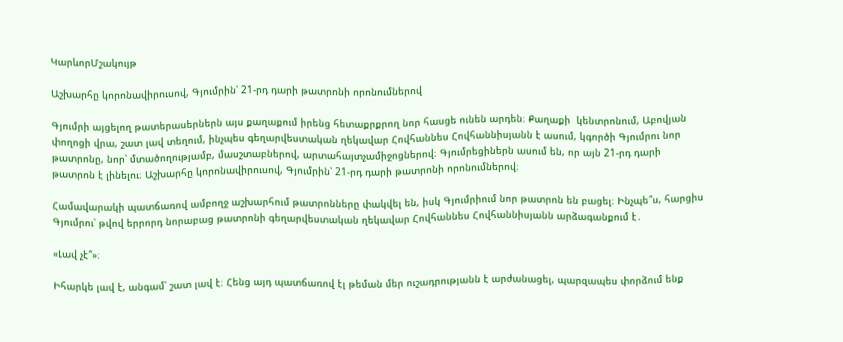ԿարևորՄշակույթ

Աշխարհը կորոնավիրուսով, Գյումրին՝ 21-րդ դարի թատրոնի որոնումներով

Գյումրի այցելող թատերասերներն այս քաղաքում իրենց հետաքրքրող նոր հասցե ունեն արդեն։ Քաղաքի  կենտրոնում, Աբովյան փողոցի վրա, շատ լավ տեղում, ինչպես գեղարվեստական ղեկավար Հովհաննես Հովհաննիսյանն է ասում, կգործի Գյումրու նոր թատրոնը, նոր՝ մտածողությամբ, մասշտաբներով, արտահայտչամիջոցներով։ Գյումրեցիներն ասում են, որ այն 21-րդ դարի թատրոն է լինելու։ Աշխարհը կորոնավիրուսով, Գյումրին՝ 21-րդ դարի թատրոնի որոնումներով։

Համավարակի պատճառով ամբողջ աշխարհում թատրոնները փակվել են, իսկ Գյումրիում նոր թատրոն են բացել։ Ինչպե՞ս, հարցիս Գյումրու՝ թվով երրորդ նորաբաց թատրոնի գեղարվեստական ղեկավար Հովհաննես Հովհաննիսյանն արձագանքում է․

«Լավ չէ՞»։

Իհարկե լավ է, անգամ՝ շատ լավ է։ Հենց այդ պատճառով էլ թեման մեր ուշադրությանն է արժանացել, պարզապես փորձում ենք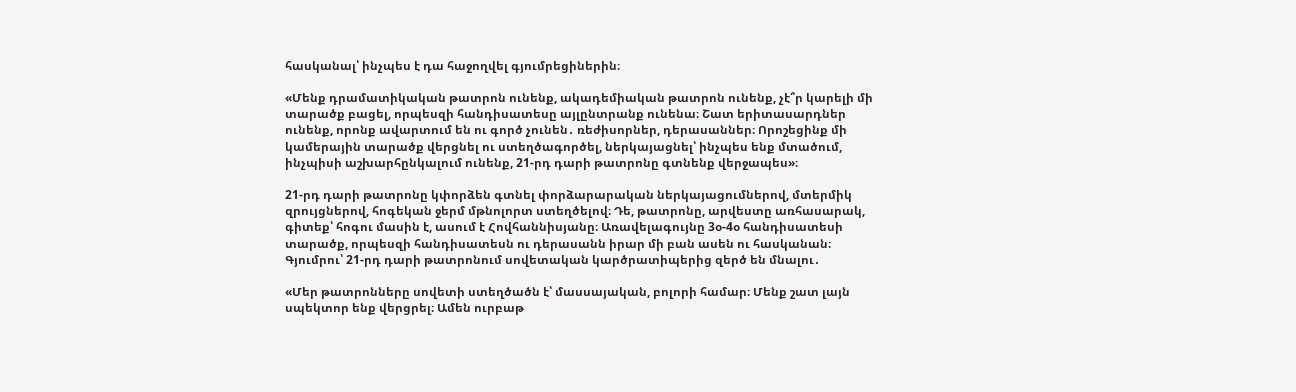հասկանալ՝ ինչպես է դա հաջողվել գյումրեցիներին։

«Մենք դրամատիկական թատրոն ունենք, ակադեմիական թատրոն ունենք, չէ՞ր կարելի մի տարածք բացել, որպեսզի հանդիսատեսը այլընտրանք ունենա։ Շատ երիտասարդներ ունենք, որոնք ավարտում են ու գործ չունեն․ ռեժիսորներ, դերասաններ։ Որոշեցինք մի կամերային տարածք վերցնել ու ստեղծագործել, ներկայացնել՝ ինչպես ենք մտածում, ինչպիսի աշխարհընկալում ունենք, 21-րդ դարի թատրոնը գտնենք վերջապես»։

21-րդ դարի թատրոնը կփորձեն գտնել փորձարարական ներկայացումներով, մտերմիկ զրույցներով, հոգեկան ջերմ մթնոլորտ ստեղծելով։ Դե, թատրոնը, արվեստը առհասարակ, գիտեք՝ հոգու մասին է, ասում է Հովհաննիսյանը։ Առավելագույնը 3օ-4օ հանդիսատեսի տարածք, որպեսզի հանդիսատեսն ու դերասանն իրար մի բան ասեն ու հասկանան։ Գյումրու՝ 21-րդ դարի թատրոնում սովետական կարծրատիպերից զերծ են մնալու․

«Մեր թատրոնները սովետի ստեղծածն է՝ մասսայական, բոլորի համար։ Մենք շատ լայն սպեկտոր ենք վերցրել։ Ամեն ուրբաթ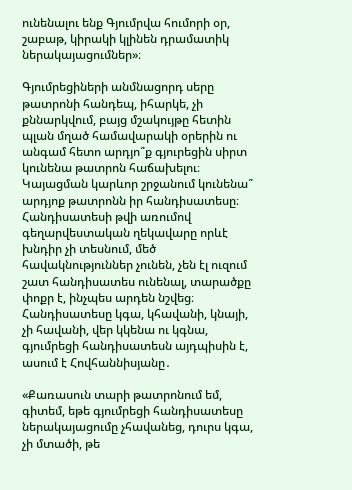ունենալու ենք Գյումրվա հումորի օր, շաբաթ, կիրակի կլինեն դրամատիկ ներակայացումներ»։

Գյումրեցիների անմնացորդ սերը թատրոնի հանդեպ, իհարկե, չի քննարկվում, բայց մշակույթը հետին պլան մղած համավարակի օրերին ու անգամ հետո արդյո՞ք գյուրեցին սիրտ կունենա թատրոն հաճախելու։ Կայացման կարևոր շրջանում կունենա՞ արդյոք թատրոնն իր հանդիսատեսը։ Հանդիսատեսի թվի առումով գեղարվեստական ղեկավարը որևէ խնդիր չի տեսնում, մեծ հավակնություններ չունեն, չեն էլ ուզում շատ հանդիսատես ունենալ, տարածքը փոքր է, ինչպես արդեն նշվեց։  Հանդիսատեսը կգա, կհավանի, կնայի, չի հավանի, վեր կկենա ու կգնա, գյումրեցի հանդիսատեսն այդպիսին է, ասում է Հովհաննիսյանը․

«Քառասուն տարի թատրոնում եմ, գիտեմ, եթե գյումրեցի հանդիսատեսը ներակայացումը չհավանեց, դուրս կգա, չի մտածի, թե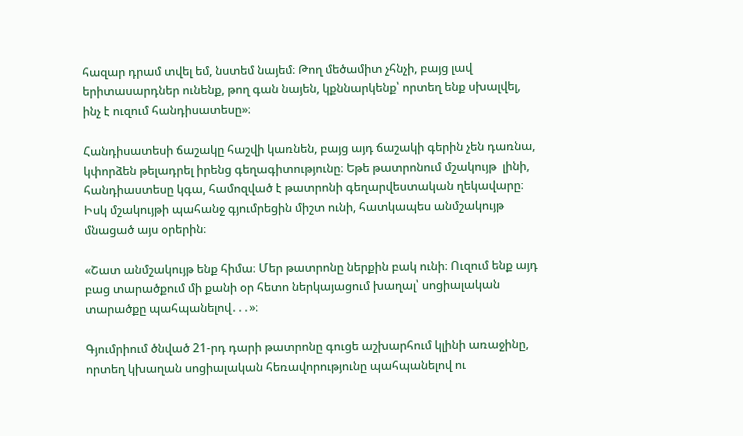հազար դրամ տվել եմ, նստեմ նայեմ։ Թող մեծամիտ չհնչի, բայց լավ երիտասարդներ ունենք, թող գան նայեն, կքննարկենք՝ որտեղ ենք սխալվել, ինչ է ուզում հանդիսատեսը»։

Հանդիսատեսի ճաշակը հաշվի կառնեն, բայց այդ ճաշակի գերին չեն դառնա, կփորձեն թելադրել իրենց գեղագիտությունը։ Եթե թատրոնում մշակույթ  լինի, հանդիաստեսը կգա, համոզված է թատրոնի գեղարվեստական ղեկավարը։ Իսկ մշակույթի պահանջ գյումրեցին միշտ ունի, հատկապես անմշակույթ մնացած այս օրերին։

«Շատ անմշակույթ ենք հիմա։ Մեր թատրոնը ներքին բակ ունի։ Ուզում ենք այդ բաց տարածքում մի քանի օր հետո ներկայացում խաղալ՝ սոցիալական տարածքը պահպանելով․․․»։

Գյումրիում ծնված 21-րդ դարի թատրոնը գուցե աշխարհում կլինի առաջինը, որտեղ կխաղան սոցիալական հեռավորությունը պահպանելով ու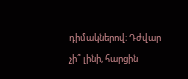դիմակներով։ Դժվար չի՞ լինի, հարցին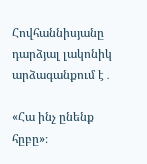Հովհաննիսյանը դարձյալ լակոնիկ արձագանքում է․

«Հա ինչ ընենք հըբը»։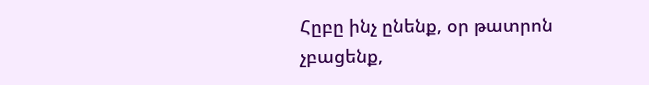Հըբը ինչ ընենք, օր թատրոն չբացենք,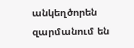անկեղծորեն զարմանում են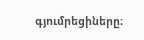գյումրեցիները։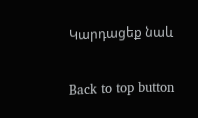Կարդացեք նաև

Back to top button